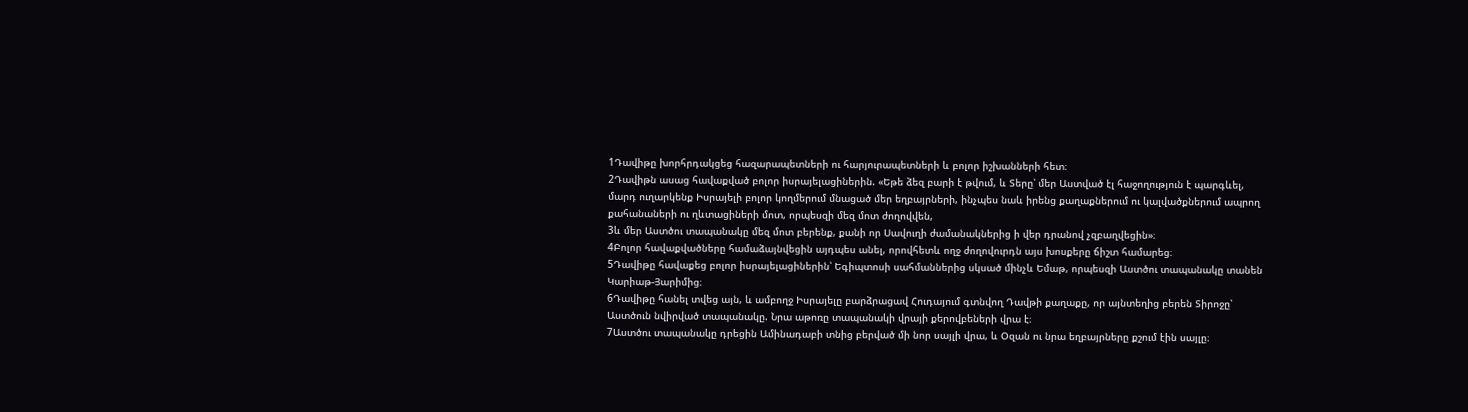1Դավիթը խորհրդակցեց հազարապետների ու հարյուրապետների և բոլոր իշխանների հետ։
2Դավիթն ասաց հավաքված բոլոր իսրայելացիներին. «Եթե ձեզ բարի է թվում, և Տերը՝ մեր Աստված էլ հաջողություն է պարգևել, մարդ ուղարկենք Իսրայելի բոլոր կողմերում մնացած մեր եղբայրների, ինչպես նաև իրենց քաղաքներում ու կալվածքներում ապրող քահանաների ու ղևտացիների մոտ, որպեսզի մեզ մոտ ժողովվեն,
3և մեր Աստծու տապանակը մեզ մոտ բերենք, քանի որ Սավուղի ժամանակներից ի վեր դրանով չզբաղվեցին»։
4Բոլոր հավաքվածները համաձայնվեցին այդպես անել, որովհետև ողջ ժողովուրդն այս խոսքերը ճիշտ համարեց։
5Դավիթը հավաքեց բոլոր իսրայելացիներին՝ Եգիպտոսի սահմաններից սկսած մինչև Եմաթ, որպեսզի Աստծու տապանակը տանեն Կարիաթ-Յարիմից։
6Դավիթը հանել տվեց այն, և ամբողջ Իսրայելը բարձրացավ Հուդայում գտնվող Դավթի քաղաքը, որ այնտեղից բերեն Տիրոջը՝ Աստծուն նվիրված տապանակը. Նրա աթոռը տապանակի վրայի քերովբեների վրա է։
7Աստծու տապանակը դրեցին Ամինադաբի տնից բերված մի նոր սայլի վրա, և Օզան ու նրա եղբայրները քշում էին սայլը։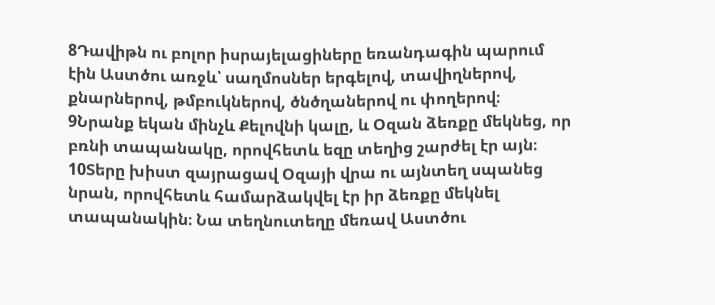8Դավիթն ու բոլոր իսրայելացիները եռանդագին պարում էին Աստծու առջև՝ սաղմոսներ երգելով, տավիղներով, քնարներով, թմբուկներով, ծնծղաներով ու փողերով։
9Նրանք եկան մինչև Քելովնի կալը, և Օզան ձեռքը մեկնեց, որ բռնի տապանակը, որովհետև եզը տեղից շարժել էր այն։
10Տերը խիստ զայրացավ Օզայի վրա ու այնտեղ սպանեց նրան, որովհետև համարձակվել էր իր ձեռքը մեկնել տապանակին։ Նա տեղնուտեղը մեռավ Աստծու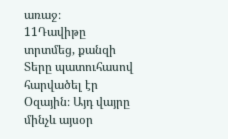առաջ։
11Դավիթը տրտմեց, քանզի Տերը պատուհասով հարվածել էր Օզային։ Այդ վայրը մինչև այսօր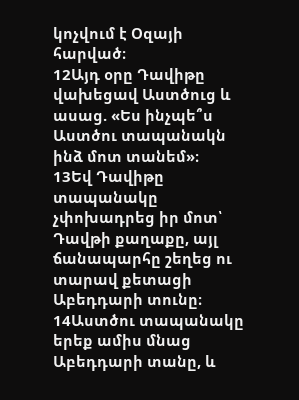կոչվում է Օզայի հարված։
12Այդ օրը Դավիթը վախեցավ Աստծուց և ասաց. «Ես ինչպե՞ս Աստծու տապանակն ինձ մոտ տանեմ»։
13Եվ Դավիթը տապանակը չփոխադրեց իր մոտ՝ Դավթի քաղաքը, այլ ճանապարհը շեղեց ու տարավ քետացի Աբեդդարի տունը։
14Աստծու տապանակը երեք ամիս մնաց Աբեդդարի տանը, և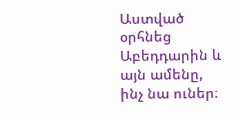Աստված օրհնեց Աբեդդարին և այն ամենը, ինչ նա ուներ։